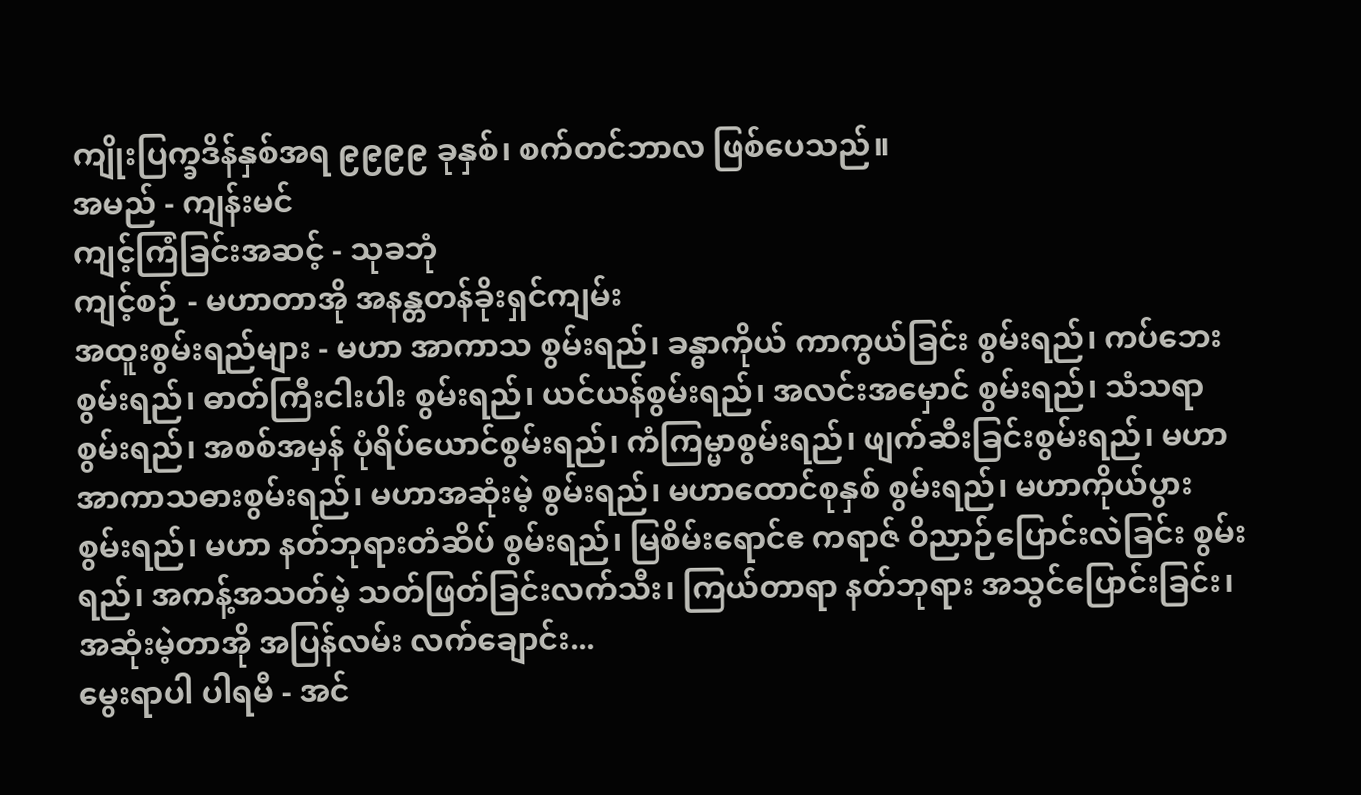ကျိုးပြက္ခဒိန်နှစ်အရ ၉၉၉၉ ခုနှစ်၊ စက်တင်ဘာလ ဖြစ်ပေသည်။
အမည် - ကျန်းမင်
ကျင့်ကြံခြင်းအဆင့် - သုခဘုံ
ကျင့်စဉ် - မဟာတာအို အနန္တတန်ခိုးရှင်ကျမ်း
အထူးစွမ်းရည်များ - မဟာ အာကာသ စွမ်းရည်၊ ခန္ဓာကိုယ် ကာကွယ်ခြင်း စွမ်းရည်၊ ကပ်ဘေးစွမ်းရည်၊ ဓာတ်ကြီးငါးပါး စွမ်းရည်၊ ယင်ယန်စွမ်းရည်၊ အလင်းအမှောင် စွမ်းရည်၊ သံသရာ စွမ်းရည်၊ အစစ်အမှန် ပုံရိပ်ယောင်စွမ်းရည်၊ ကံကြမ္မာစွမ်းရည်၊ ဖျက်ဆီးခြင်းစွမ်းရည်၊ မဟာအာကာသဓားစွမ်းရည်၊ မဟာအဆုံးမဲ့ စွမ်းရည်၊ မဟာထောင်စုနှစ် စွမ်းရည်၊ မဟာကိုယ်ပွား စွမ်းရည်၊ မဟာ နတ်ဘုရားတံဆိပ် စွမ်းရည်၊ မြစိမ်းရောင်ဧ ကရာဇ် ဝိညာဉ်ပြောင်းလဲခြင်း စွမ်းရည်၊ အကန့်အသတ်မဲ့ သတ်ဖြတ်ခြင်းလက်သီး၊ ကြယ်တာရာ နတ်ဘုရား အသွင်ပြောင်းခြင်း၊ အဆုံးမဲ့တာအို အပြန်လမ်း လက်ချောင်း...
မွေးရာပါ ပါရမီ - အင်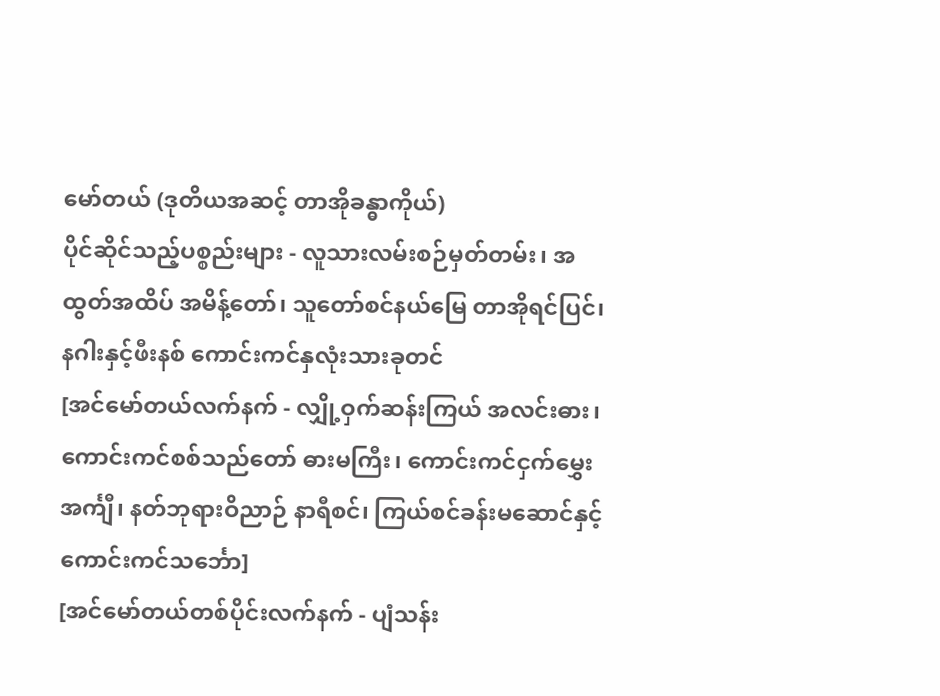မော်တယ် (ဒုတိယအဆင့် တာအိုခန္ဓာကိုယ်)
ပိုင်ဆိုင်သည့်ပစ္စည်းများ - လူသားလမ်းစဉ်မှတ်တမ်း၊ အထွတ်အထိပ် အမိန့်တော်၊ သူတော်စင်နယ်မြေ တာအိုရင်ပြင်၊ နဂါးနှင့်ဖီးနစ် ကောင်းကင်နှလုံးသားခုတင်
[အင်မော်တယ်လက်နက် - လျှို့ဝှက်ဆန်းကြယ် အလင်းဓား၊ ကောင်းကင်စစ်သည်တော် ဓားမကြီး၊ ကောင်းကင်ငှက်မွှေးအင်္ကျီ၊ နတ်ဘုရားဝိညာဉ် နာရီစင်၊ ကြယ်စင်ခန်းမဆောင်နှင့် ကောင်းကင်သင်္ဘော]
[အင်မော်တယ်တစ်ပိုင်းလက်နက် - ပျံသန်း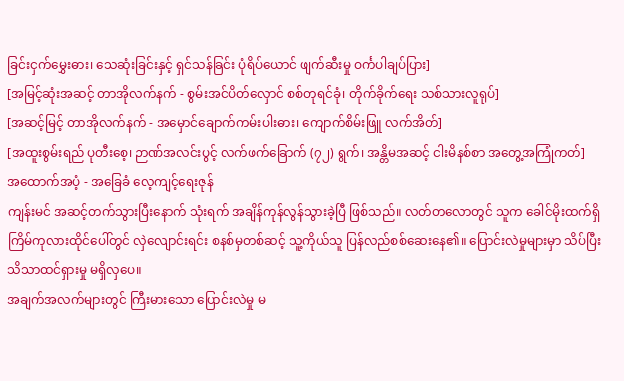ခြင်းငှက်မွှေးဓား၊ သေဆုံးခြင်းနှင့် ရှင်သန်ခြင်း ပုံရိပ်ယောင် ဖျက်ဆီးမှု ဝင်္ကပါချပ်ပြား]
[အမြင့်ဆုံးအဆင့် တာအိုလက်နက် - စွမ်းအင်ပိတ်လှောင် စစ်တုရင်ခုံ၊ တိုက်ခိုက်ရေး သစ်သားလူရုပ်]
[အဆင့်မြင့် တာအိုလက်နက် - အမှောင်ချောက်ကမ်းပါးဓား၊ ကျောက်စိမ်းဖြူ လက်အိတ်]
[အထူးစွမ်းရည် ပုတီးစေ့၊ ဉာဏ်အလင်းပွင့် လက်ဖက်ခြောက် (၇၂) ရွက်၊ အန္တိမအဆင့် ငါးမိနစ်စာ အတွေ့အကြုံကတ်]
အထောက်အပံ့ - အခြေခံ လေ့ကျင့်ရေးဇုန်
ကျန်းမင် အဆင့်တက်သွားပြီးနောက် သုံးရက် အချိန်ကုန်လွန်သွားခဲ့ပြီ ဖြစ်သည်။ လတ်တလောတွင် သူက ခေါင်မိုးထက်ရှိ ကြိမ်ကုလားထိုင်ပေါ်တွင် လှဲလျောင်းရင်း စနစ်မှတစ်ဆင့် သူ့ကိုယ်သူ ပြန်လည်စစ်ဆေးနေ၏။ ပြောင်းလဲမှုများမှာ သိပ်ပြီး သိသာထင်ရှားမှု မရှိလှပေ။
အချက်အလက်များတွင် ကြီးမားသော ပြောင်းလဲမှု မ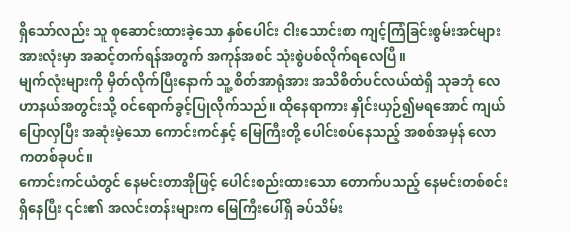ရှိသော်လည်း သူ စုဆောင်းထားခဲ့သော နှစ်ပေါင်း ငါးသောင်းစာ ကျင့်ကြံခြင်းစွမ်းအင်များ အားလုံးမှာ အဆင့်တက်ရန်အတွက် အကုန်အစင် သုံးစွဲပစ်လိုက်ရလေပြီ။
မျက်လုံးများကို မှိတ်လိုက်ပြီးနောက် သူ့ စိတ်အာရုံအား အသိစိတ်ပင်လယ်ထဲရှိ သုခဘုံ လေဟာနယ်အတွင်းသို့ ဝင်ရောက်ခွင့်ပြုလိုက်သည်။ ထိုနေရာကား နှိုင်းယှဉ်၍မရအောင် ကျယ်ပြောလှပြီး အဆုံးမဲ့သော ကောင်းကင်နှင့် မြေကြီးတို့ ပေါင်းစပ်နေသည့် အစစ်အမှန် လောကတစ်ခုပင်။
ကောင်းကင်ယံတွင် နေမင်းတာအိုဖြင့် ပေါင်းစည်းထားသော တောက်ပသည့် နေမင်းတစ်စင်း ရှိနေပြီး ၎င်း၏ အလင်းတန်းများက မြေကြီးပေါ်ရှိ ခပ်သိမ်း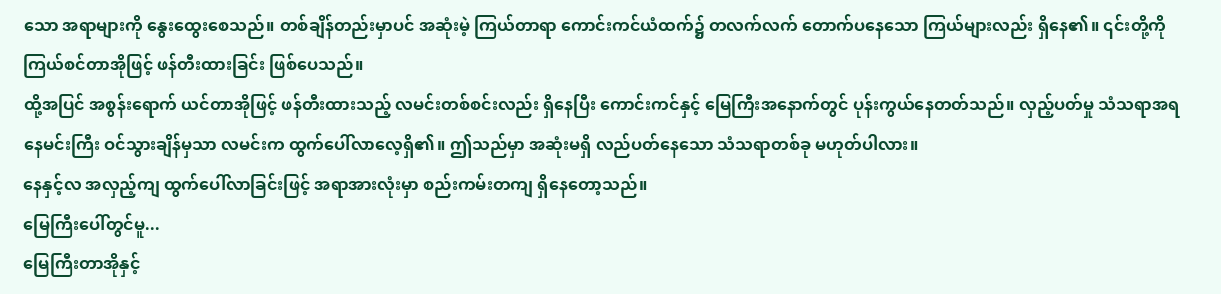သော အရာများကို နွေးထွေးစေသည်။ တစ်ချိန်တည်းမှာပင် အဆုံးမဲ့ ကြယ်တာရာ ကောင်းကင်ယံထက်၌ တလက်လက် တောက်ပနေသော ကြယ်များလည်း ရှိနေ၏။ ၎င်းတို့ကို ကြယ်စင်တာအိုဖြင့် ဖန်တီးထားခြင်း ဖြစ်ပေသည်။
ထို့အပြင် အစွန်းရောက် ယင်တာအိုဖြင့် ဖန်တီးထားသည့် လမင်းတစ်စင်းလည်း ရှိနေပြီး ကောင်းကင်နှင့် မြေကြီးအနောက်တွင် ပုန်းကွယ်နေတတ်သည်။ လှည့်ပတ်မှု သံသရာအရ နေမင်းကြီး ဝင်သွားချိန်မှသာ လမင်းက ထွက်ပေါ်လာလေ့ရှိ၏။ ဤသည်မှာ အဆုံးမရှိ လည်ပတ်နေသော သံသရာတစ်ခု မဟုတ်ပါလား။
နေနှင့်လ အလှည့်ကျ ထွက်ပေါ်လာခြင်းဖြင့် အရာအားလုံးမှာ စည်းကမ်းတကျ ရှိနေတော့သည်။
မြေကြီးပေါ်တွင်မူ...
မြေကြီးတာအိုနှင့်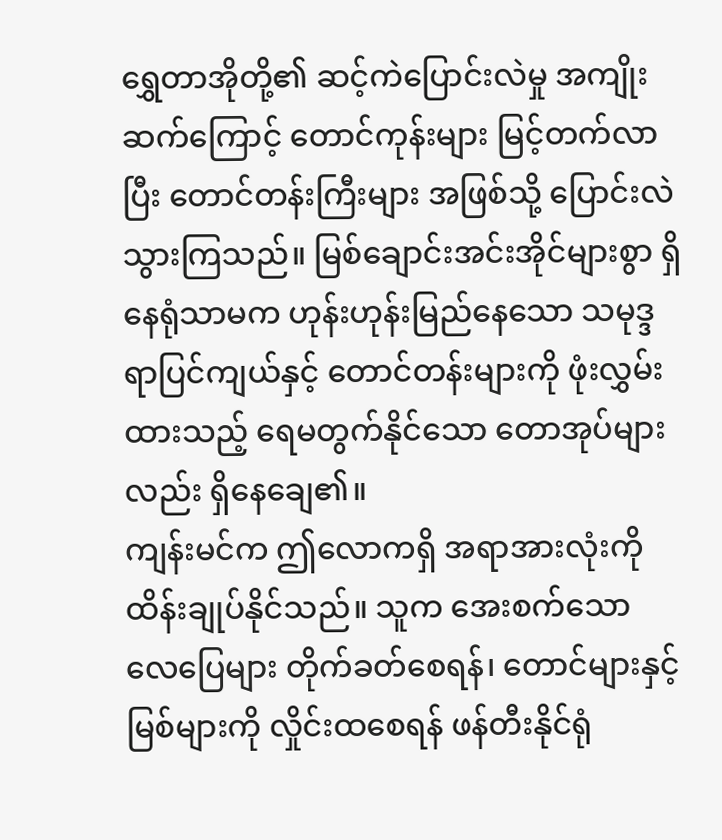ရွှေတာအိုတို့၏ ဆင့်ကဲပြောင်းလဲမှု အကျိုးဆက်ကြောင့် တောင်ကုန်းများ မြင့်တက်လာပြီး တောင်တန်းကြီးများ အဖြစ်သို့ ပြောင်းလဲသွားကြသည်။ မြစ်ချောင်းအင်းအိုင်များစွာ ရှိနေရုံသာမက ဟုန်းဟုန်းမြည်နေသော သမုဒ္ဒရာပြင်ကျယ်နှင့် တောင်တန်းများကို ဖုံးလွှမ်းထားသည့် ရေမတွက်နိုင်သော တောအုပ်များလည်း ရှိနေချေ၏။
ကျန်းမင်က ဤလောကရှိ အရာအားလုံးကို ထိန်းချုပ်နိုင်သည်။ သူက အေးစက်သော လေပြေများ တိုက်ခတ်စေရန်၊ တောင်များနှင့် မြစ်များကို လှိုင်းထစေရန် ဖန်တီးနိုင်ရုံ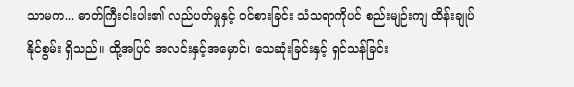သာမက... ဓာတ်ကြီးငါးပါး၏ လည်ပတ်မှုနှင့် ဝင်စားခြင်း သံသရာကိုပင် စည်းမျဉ်းကျ ထိန်းချုပ်နိုင်စွမ်း ရှိသည်။ ထို့အပြင် အလင်းနှင့်အမှောင်၊ သေဆုံးခြင်းနှင့် ရှင်သန်ခြင်း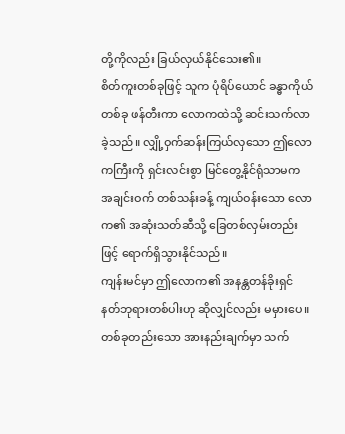တို့ကိုလည်း ခြယ်လှယ်နိုင်သေး၏။
စိတ်ကူးတစ်ခုဖြင့် သူက ပုံရိပ်ယောင် ခန္ဓာကိုယ်တစ်ခု ဖန်တီးကာ လောကထဲသို့ ဆင်းသက်လာခဲ့သည်။ လျှို့ဝှက်ဆန်းကြယ်လှသော ဤလောကကြီးကို ရှင်းလင်းစွာ မြင်တွေ့နိုင်ရုံသာမက အချင်းဝက် တစ်သန်းခန့် ကျယ်ဝန်းသော လောက၏ အဆုံးသတ်ဆီသို့ ခြေတစ်လှမ်းတည်းဖြင့် ရောက်ရှိသွားနိုင်သည်။
ကျန်းမင်မှာ ဤလောက၏ အနန္တတန်ခိုးရှင် နတ်ဘုရားတစ်ပါးဟု ဆိုလျှင်လည်း မမှားပေ။
တစ်ခုတည်းသော အားနည်းချက်မှာ သက်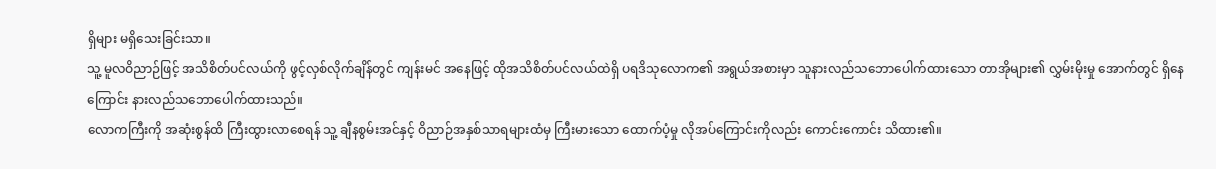ရှိများ မရှိသေးခြင်းသာ။
သူ့ မူလဝိညာဉ်ဖြင့် အသိစိတ်ပင်လယ်ကို ဖွင့်လှစ်လိုက်ချိန်တွင် ကျန်းမင် အနေဖြင့် ထိုအသိစိတ်ပင်လယ်ထဲရှိ ပရဒိသုလောက၏ အရွယ်အစားမှာ သူနားလည်သဘောပေါက်ထားသော တာအိုများ၏ လွှမ်းမိုးမှု အောက်တွင် ရှိနေကြောင်း နားလည်သဘောပေါက်ထားသည်။
လောကကြီးကို အဆုံးစွန်ထိ ကြီးထွားလာစေရန် သူ့ ချီနစွမ်းအင်နှင့် ဝိညာဉ်အနှစ်သာရများထံမှ ကြီးမားသော ထောက်ပံ့မှု လိုအပ်ကြောင်းကိုလည်း ကောင်းကောင်း သိထား၏။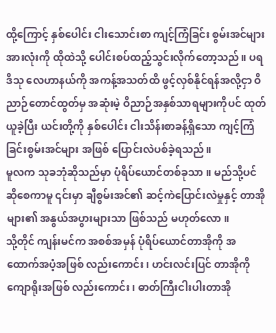ထို့ကြောင့် နှစ်ပေါင်း ငါးသောင်းစာ ကျင့်ကြံခြင်း စွမ်းအင်များ အားလုံးကို ထိုထဲသို့ ပေါင်းစပ်ထည့်သွင်းလိုက်တော့သည်။ ပရဒိသု လေဟာနယ်ကို အကန့်အသတ်ထိ ဖွင့်လှစ်နိုင်ရန်အလို့ငှာ ဝိညာဉ်တောင်ထွတ်မှ အဆုံးမဲ့ ဝိညာဉ်အနှစ်သာရများကိုပင် ထုတ်ယူခဲ့ပြီး ယင်းတို့ကို နှစ်ပေါင်း ငါးသိန်းစာခန့်ရှိသော ကျင့်ကြံခြင်းစွမ်းအင်များ အဖြစ် ပြောင်းလဲပစ်ခဲ့ရသည်။
မူလက သုခဘုံဆိုသည်မှာ ပုံရိပ်ယောင်တစ်ခုသာ။ မည်သို့ပင်ဆိုစေကာမူ ၎င်းမှာ ချီစွမ်းအင်၏ ဆင့်ကဲပြောင်းလဲမှုနှင့် တာအိုများ၏ အနွယ်အပွားများသာ ဖြစ်သည် မဟုတ်လော။
သို့တိုင် ကျန်းမင်က အစစ်အမှန် ပုံရိပ်ယောင်တာအိုကို အထောက်အပံ့အဖြစ် လည်းကောင်း၊ ဟင်းလင်းပြင် တာအိုကို ကျောရိုးအဖြစ် လည်းကောင်း၊ ဓာတ်ကြီးငါးပါးတာအို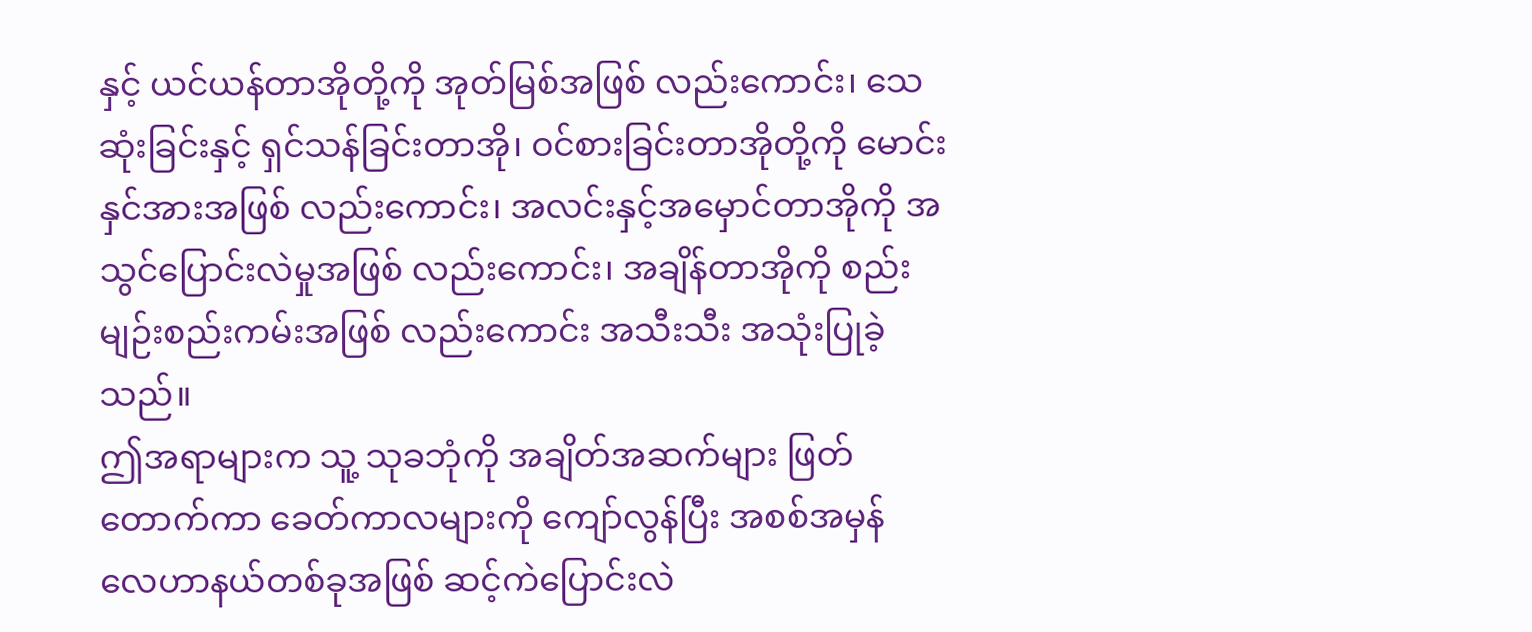နှင့် ယင်ယန်တာအိုတို့ကို အုတ်မြစ်အဖြစ် လည်းကောင်း၊ သေဆုံးခြင်းနှင့် ရှင်သန်ခြင်းတာအို၊ ဝင်စားခြင်းတာအိုတို့ကို မောင်းနှင်အားအဖြစ် လည်းကောင်း၊ အလင်းနှင့်အမှောင်တာအိုကို အသွင်ပြောင်းလဲမှုအဖြစ် လည်းကောင်း၊ အချိန်တာအိုကို စည်းမျဉ်းစည်းကမ်းအဖြစ် လည်းကောင်း အသီးသီး အသုံးပြုခဲ့သည်။
ဤအရာများက သူ့ သုခဘုံကို အချိတ်အဆက်များ ဖြတ်တောက်ကာ ခေတ်ကာလများကို ကျော်လွန်ပြီး အစစ်အမှန် လေဟာနယ်တစ်ခုအဖြစ် ဆင့်ကဲပြောင်းလဲ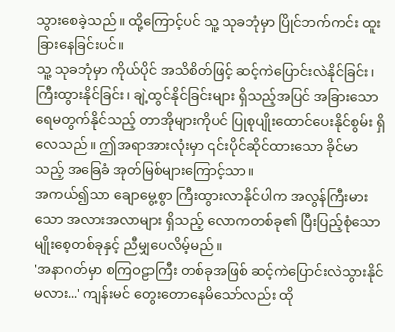သွားစေခဲ့သည်။ ထို့ကြောင့်ပင် သူ့ သုခဘုံမှာ ပြိုင်ဘက်ကင်း ထူးခြားနေခြင်းပင်။
သူ့ သုခဘုံမှာ ကိုယ်ပိုင် အသိစိတ်ဖြင့် ဆင့်ကဲပြောင်းလဲနိုင်ခြင်း၊ ကြီးထွားနိုင်ခြင်း၊ ချဲ့ထွင်နိုင်ခြင်းများ ရှိသည့်အပြင် အခြားသော ရေမတွက်နိုင်သည့် တာအိုများကိုပင် ပြုစုပျိုးထောင်ပေးနိုင်စွမ်း ရှိလေသည်။ ဤအရာအားလုံးမှာ ၎င်းပိုင်ဆိုင်ထားသော ခိုင်မာသည့် အခြေခံ အုတ်မြစ်များကြောင့်သာ။
အကယ်၍သာ ချောမွေ့စွာ ကြီးထွားလာနိုင်ပါက အလွန်ကြီးမားသော အလားအလာများ ရှိသည့် လောကတစ်ခု၏ ပြီးပြည့်စုံသော မျိုးစေ့တစ်ခုနှင့် ညီမျှပေလိမ့်မည်။
'အနာဂတ်မှာ စကြဝဠာကြီး တစ်ခုအဖြစ် ဆင့်ကဲပြောင်းလဲသွားနိုင်မလား...' ကျန်းမင် တွေးတောနေမိသော်လည်း ထို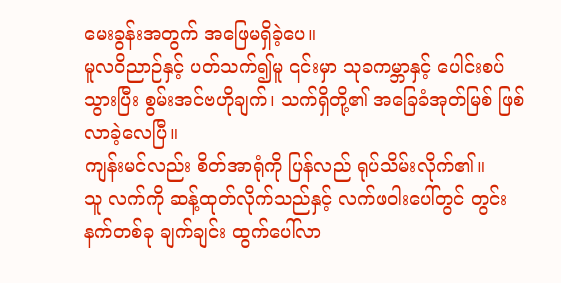မေးခွန်းအတွက် အဖြေမရှိခဲ့ပေ။
မူလဝိညာဉ်နှင့် ပတ်သက်၍မူ ၎င်းမှာ သုခကမ္ဘာနှင့် ပေါင်းစပ်သွားပြီး စွမ်းအင်ဗဟိုချက်၊ သက်ရှိတို့၏ အခြေခံအုတ်မြစ် ဖြစ်လာခဲ့လေပြီ။
ကျန်းမင်လည်း စိတ်အာရုံကို ပြန်လည် ရုပ်သိမ်းလိုက်၏။
သူ လက်ကို ဆန့်ထုတ်လိုက်သည်နှင့် လက်ဖဝါးပေါ်တွင် တွင်းနက်တစ်ခု ချက်ချင်း ထွက်ပေါ်လာ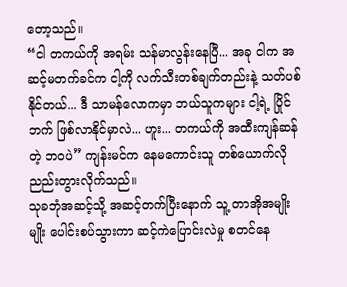တော့သည်။
“ငါ တကယ်ကို အရမ်း သန်မာလွန်းနေပြီ... အခု ငါက အဆင့်မတက်ခင်က ငါ့ကို လက်သီးတစ်ချက်တည်းနဲ့ သတ်ပစ်နိုင်တယ်... ဒီ သာမန်လောကမှာ ဘယ်သူကများ ငါ့ရဲ့ ပြိုင်ဘက် ဖြစ်လာနိုင်မှာလဲ... ဟူး... တကယ်ကို အထီးကျန်ဆန်တဲ့ ဘဝပဲ” ကျန်းမင်က နေမကောင်းသူ တစ်ယောက်လို ညည်းတွားလိုက်သည်။
သုခဘုံအဆင့်သို့ အဆင့်တက်ပြီးနောက် သူ့ တာအိုအမျိုးမျိုး ပေါင်းစပ်သွားကာ ဆင့်ကဲပြောင်းလဲမှု စတင်နေ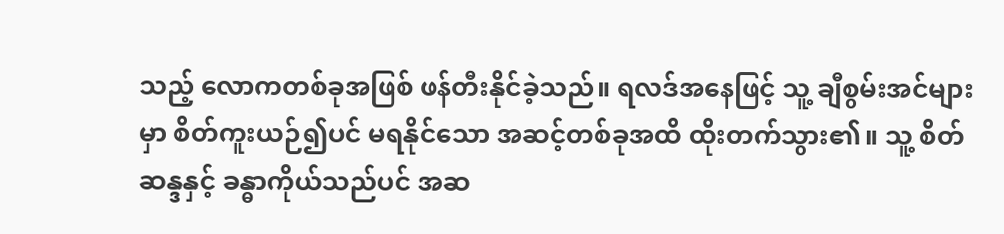သည့် လောကတစ်ခုအဖြစ် ဖန်တီးနိုင်ခဲ့သည်။ ရလဒ်အနေဖြင့် သူ့ ချီစွမ်းအင်များမှာ စိတ်ကူးယဉ်၍ပင် မရနိုင်သော အဆင့်တစ်ခုအထိ ထိုးတက်သွား၏။ သူ့ စိတ်ဆန္ဒနှင့် ခန္ဓာကိုယ်သည်ပင် အဆ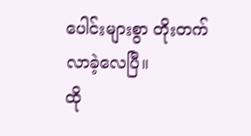ပေါင်းများစွာ တိုးတက်လာခဲ့လေပြီ။
ထို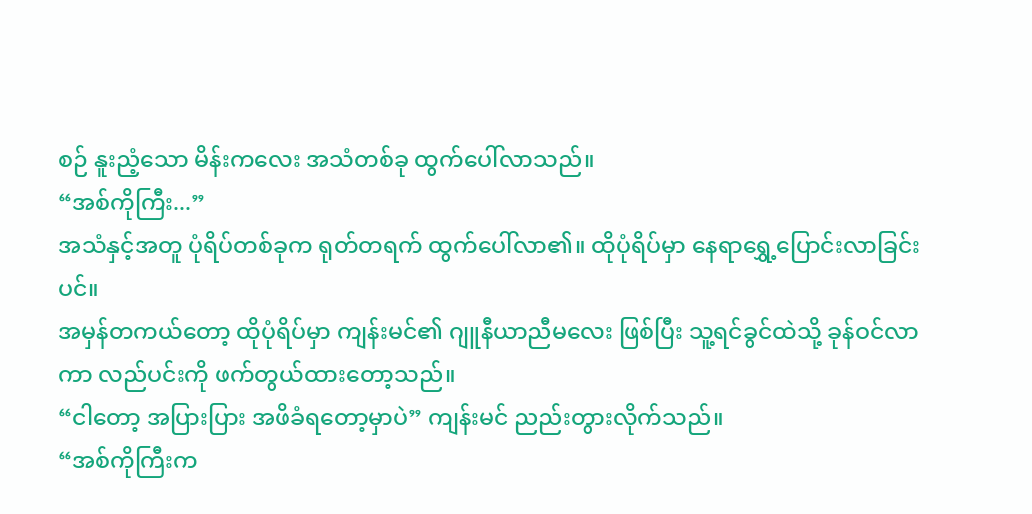စဉ် နူးညံ့သော မိန်းကလေး အသံတစ်ခု ထွက်ပေါ်လာသည်။
“အစ်ကိုကြီး...”
အသံနှင့်အတူ ပုံရိပ်တစ်ခုက ရုတ်တရက် ထွက်ပေါ်လာ၏။ ထိုပုံရိပ်မှာ နေရာရွှေ့ပြောင်းလာခြင်းပင်။
အမှန်တကယ်တော့ ထိုပုံရိပ်မှာ ကျန်းမင်၏ ဂျူနီယာညီမလေး ဖြစ်ပြီး သူ့ရင်ခွင်ထဲသို့ ခုန်ဝင်လာကာ လည်ပင်းကို ဖက်တွယ်ထားတော့သည်။
“ငါတော့ အပြားပြား အဖိခံရတော့မှာပဲ” ကျန်းမင် ညည်းတွားလိုက်သည်။
“အစ်ကိုကြီးက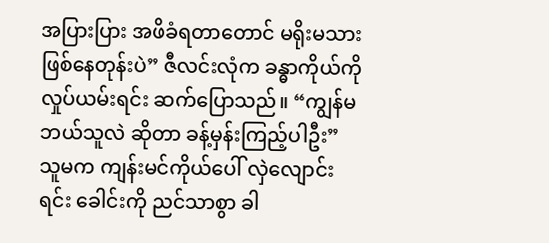အပြားပြား အဖိခံရတာတောင် မရိုးမသား ဖြစ်နေတုန်းပဲ” ဇီလင်းလုံက ခန္ဓာကိုယ်ကို လှုပ်ယမ်းရင်း ဆက်ပြောသည်။ “ကျွန်မ ဘယ်သူလဲ ဆိုတာ ခန့်မှန်းကြည့်ပါဦး”
သူမက ကျန်းမင်ကိုယ်ပေါ် လှဲလျောင်းရင်း ခေါင်းကို ညင်သာစွာ ခါ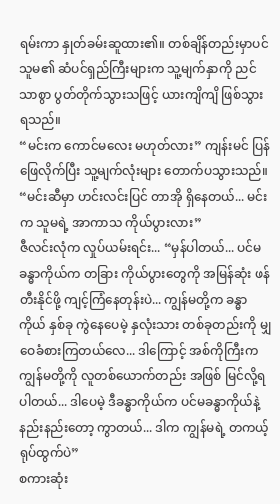ရမ်းကာ နှုတ်ခမ်းဆူထား၏။ တစ်ချိန်တည်းမှာပင် သူမ၏ ဆံပင်ရှည်ကြီးများက သူ့မျက်နှာကို ညင်သာစွာ ပွတ်တိုက်သွားသဖြင့် ယားကျိကျိ ဖြစ်သွားရသည်။
“မင်းက ကောင်မလေး မဟုတ်လား” ကျန်းမင် ပြန်ဖြေလိုက်ပြီး သူ့မျက်လုံးများ တောက်ပသွားသည်။ “မင်းဆီမှာ ဟင်းလင်းပြင် တာအို ရှိနေတယ်... မင်းက သူမရဲ့ အာကာသ ကိုယ်ပွားလား”
ဇီလင်းလုံက လှုပ်ယမ်းရင်း... “မှန်ပါတယ်... ပင်မခန္ဓာကိုယ်က တခြား ကိုယ်ပွားတွေကို အမြန်ဆုံး ဖန်တီးနိုင်ဖို့ ကျင့်ကြံနေတုန်းပဲ... ကျွန်မတို့က ခန္ဓာကိုယ် နှစ်ခု ကွဲနေပေမဲ့ နှလုံးသား တစ်ခုတည်းကို မျှဝေခံစားကြတယ်လေ... ဒါကြောင့် အစ်ကိုကြီးက ကျွန်မတို့ကို လူတစ်ယောက်တည်း အဖြစ် မြင်လို့ရပါတယ်... ဒါပေမဲ့ ဒီခန္ဓာကိုယ်က ပင်မခန္ဓာကိုယ်နဲ့ နည်းနည်းတော့ ကွာတယ်... ဒါက ကျွန်မရဲ့ တကယ့် ရုပ်ထွက်ပဲ”
စကားဆုံး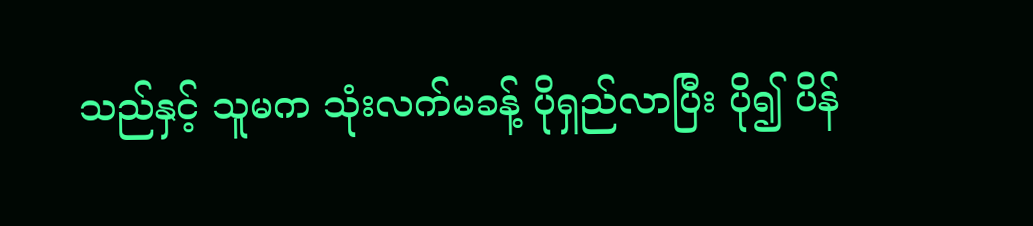သည်နှင့် သူမက သုံးလက်မခန့် ပိုရှည်လာပြီး ပို၍ ပိန်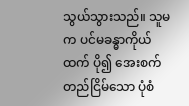သွယ်သွားသည်။ သူမက ပင်မခန္ဓာကိုယ်ထက် ပို၍ အေးစက်တည်ငြိမ်သော ပုံစံ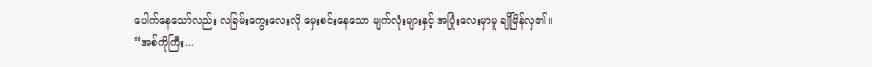ပေါက်နေသော်လည်း လခြမ်းကွေးလေးလို မှေးစင်းနေသော မျက်လုံးများနှင့် အပြုံးလေးမှာမူ ချိုမြိန်လှ၏။
“အစ်ကိုကြီး...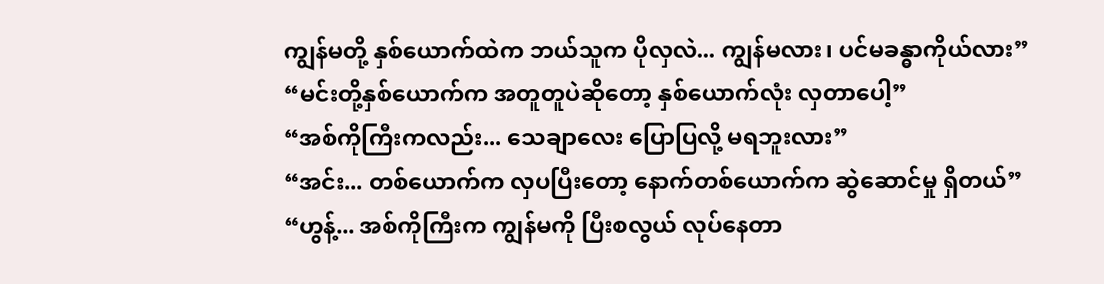ကျွန်မတို့ နှစ်ယောက်ထဲက ဘယ်သူက ပိုလှလဲ... ကျွန်မလား၊ ပင်မခန္ဓာကိုယ်လား”
“မင်းတို့နှစ်ယောက်က အတူတူပဲဆိုတော့ နှစ်ယောက်လုံး လှတာပေါ့”
“အစ်ကိုကြီးကလည်း... သေချာလေး ပြောပြလို့ မရဘူးလား”
“အင်း... တစ်ယောက်က လှပပြီးတော့ နောက်တစ်ယောက်က ဆွဲဆောင်မှု ရှိတယ်”
“ဟွန့်... အစ်ကိုကြီးက ကျွန်မကို ပြီးစလွယ် လုပ်နေတာ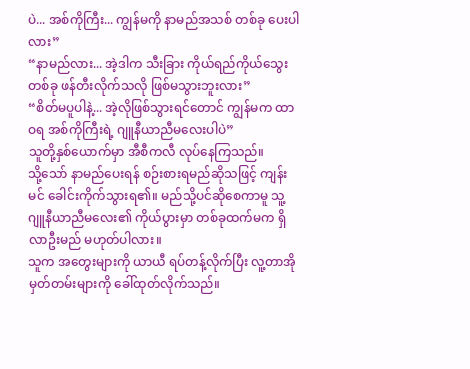ပဲ... အစ်ကိုကြီး... ကျွန်မကို နာမည်အသစ် တစ်ခု ပေးပါလား”
“နာမည်လား... အဲ့ဒါက သီးခြား ကိုယ်ရည်ကိုယ်သွေး တစ်ခု ဖန်တီးလိုက်သလို ဖြစ်မသွားဘူးလား”
“စိတ်မပူပါနဲ့... အဲ့လိုဖြစ်သွားရင်တောင် ကျွန်မက ထာဝရ အစ်ကိုကြီးရဲ့ ဂျူနီယာညီမလေးပါပဲ”
သူတို့နှစ်ယောက်မှာ အီစီကလီ လုပ်နေကြသည်။
သို့သော် နာမည်ပေးရန် စဉ်းစားရမည်ဆိုသဖြင့် ကျန်းမင် ခေါင်းကိုက်သွားရ၏။ မည်သို့ပင်ဆိုစေကာမူ သူ့ဂျူနီယာညီမလေး၏ ကိုယ်ပွားမှာ တစ်ခုထက်မက ရှိလာဦးမည် မဟုတ်ပါလား။
သူက အတွေးများကို ယာယီ ရပ်တန့်လိုက်ပြီး လူ့တာအို မှတ်တမ်းများကို ခေါ်ထုတ်လိုက်သည်။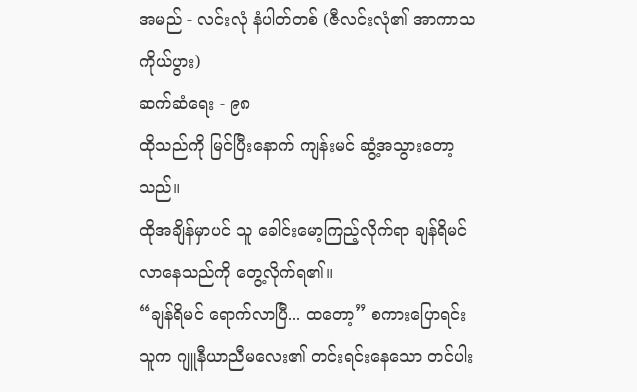အမည် - လင်းလုံ နံပါတ်တစ် (ဇီလင်းလုံ၏ အာကာသ ကိုယ်ပွား)
ဆက်ဆံရေး - ၉၈
ထိုသည်ကို မြင်ပြီးနောက် ကျန်းမင် ဆွံ့အသွားတော့သည်။
ထိုအချိန်မှာပင် သူ ခေါင်းမော့ကြည့်လိုက်ရာ ချန်ရိမင် လာနေသည်ကို တွေ့လိုက်ရ၏။
“ချန်ရိမင် ရောက်လာပြီ... ထတော့” စကားပြောရင်း သူက ဂျူနီယာညီမလေး၏ တင်းရင်းနေသော တင်ပါး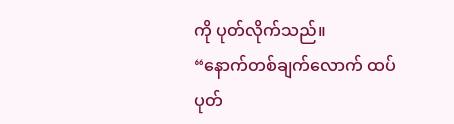ကို ပုတ်လိုက်သည်။
“နောက်တစ်ချက်လောက် ထပ်ပုတ်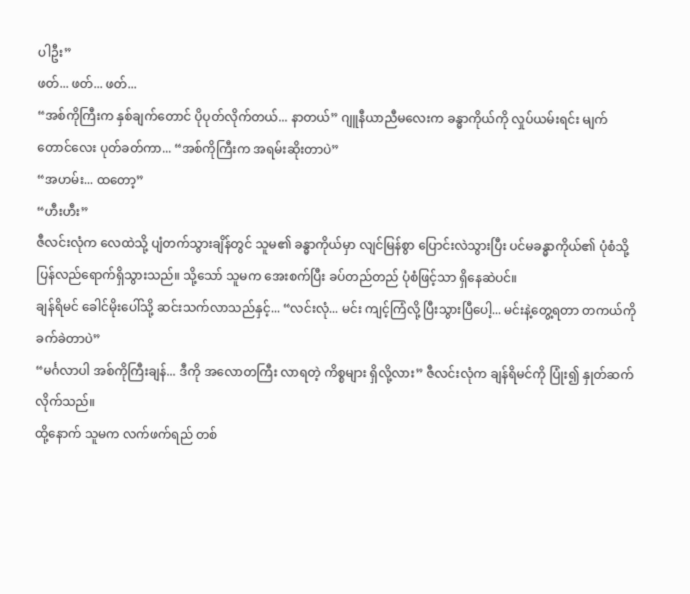ပါဦး”
ဖတ်... ဖတ်... ဖတ်...
“အစ်ကိုကြီးက နှစ်ချက်တောင် ပိုပုတ်လိုက်တယ်... နာတယ်” ဂျူနီယာညီမလေးက ခန္ဓာကိုယ်ကို လှုပ်ယမ်းရင်း မျက်တောင်လေး ပုတ်ခတ်ကာ... “အစ်ကိုကြီးက အရမ်းဆိုးတာပဲ”
“အဟမ်း... ထတော့”
“ဟီးဟီး”
ဇီလင်းလုံက လေထဲသို့ ပျံတက်သွားချိန်တွင် သူမ၏ ခန္ဓာကိုယ်မှာ လျင်မြန်စွာ ပြောင်းလဲသွားပြီး ပင်မခန္ဓာကိုယ်၏ ပုံစံသို့ ပြန်လည်ရောက်ရှိသွားသည်။ သို့သော် သူမက အေးစက်ပြီး ခပ်တည်တည် ပုံစံဖြင့်သာ ရှိနေဆဲပင်။
ချန်ရိမင် ခေါင်မိုးပေါ်သို့ ဆင်းသက်လာသည်နှင့်... “လင်းလုံ... မင်း ကျင့်ကြံလို့ ပြီးသွားပြီပေါ့... မင်းနဲ့တွေ့ရတာ တကယ်ကို ခက်ခဲတာပဲ”
“မင်္ဂလာပါ အစ်ကိုကြီးချန်... ဒီကို အလောတကြီး လာရတဲ့ ကိစ္စများ ရှိလို့လား” ဇီလင်းလုံက ချန်ရိမင်ကို ပြုံး၍ နှုတ်ဆက်လိုက်သည်။
ထို့နောက် သူမက လက်ဖက်ရည် တစ်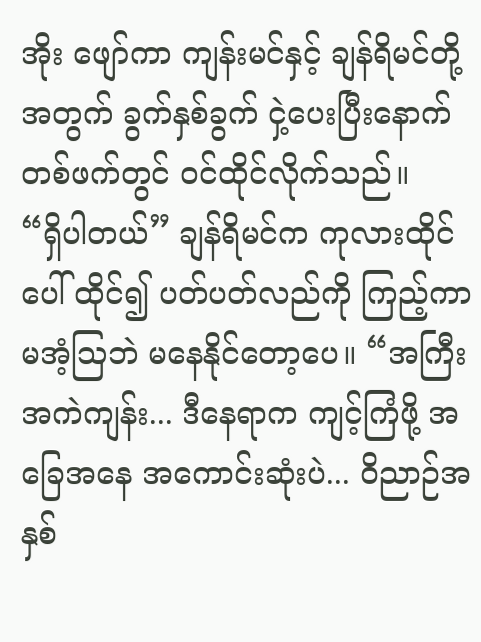အိုး ဖျော်ကာ ကျန်းမင်နှင့် ချန်ရိမင်တို့အတွက် ခွက်နှစ်ခွက် ငှဲ့ပေးပြီးနောက် တစ်ဖက်တွင် ဝင်ထိုင်လိုက်သည်။
“ရှိပါတယ်” ချန်ရိမင်က ကုလားထိုင်ပေါ် ထိုင်၍ ပတ်ပတ်လည်ကို ကြည့်ကာ မအံ့ဩဘဲ မနေနိုင်တော့ပေ။ “အကြီးအကဲကျန်း... ဒီနေရာက ကျင့်ကြံဖို့ အခြေအနေ အကောင်းဆုံးပဲ... ဝိညာဉ်အနှစ်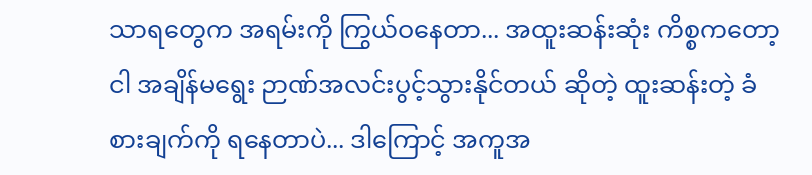သာရတွေက အရမ်းကို ကြွယ်ဝနေတာ... အထူးဆန်းဆုံး ကိစ္စကတော့ ငါ အချိန်မရွေး ဉာဏ်အလင်းပွင့်သွားနိုင်တယ် ဆိုတဲ့ ထူးဆန်းတဲ့ ခံစားချက်ကို ရနေတာပဲ... ဒါကြောင့် အကူအ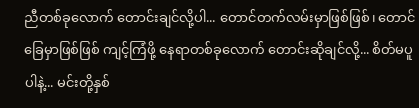ညီတစ်ခုလောက် တောင်းချင်လို့ပါ... တောင်တက်လမ်းမှာဖြစ်ဖြစ်၊ တောင်ခြေမှာဖြစ်ဖြစ် ကျင့်ကြံဖို့ နေရာတစ်ခုလောက် တောင်းဆိုချင်လို့... စိတ်မပူပါနဲ့... မင်းတို့နှစ်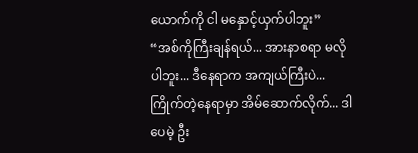ယောက်ကို ငါ မနှောင့်ယှက်ပါဘူး”
“အစ်ကိုကြီးချန်ရယ်... အားနာစရာ မလိုပါဘူး... ဒီနေရာက အကျယ်ကြီးပဲ... ကြိုက်တဲ့နေရာမှာ အိမ်ဆောက်လိုက်... ဒါပေမဲ့ ဦး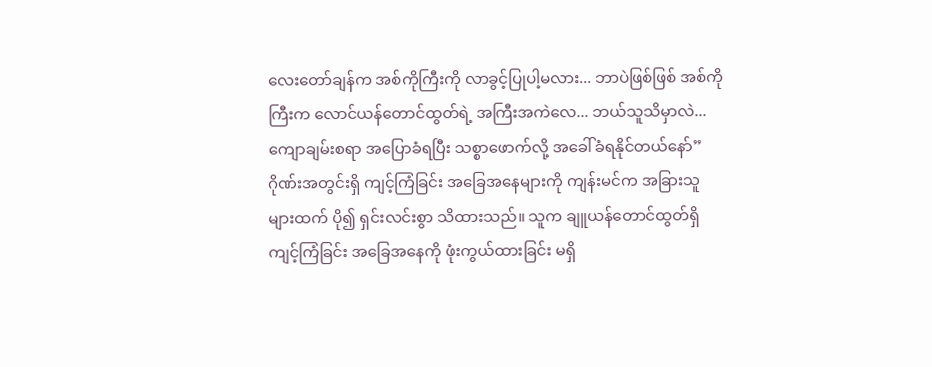လေးတော်ချန်က အစ်ကိုကြီးကို လာခွင့်ပြုပါ့မလား... ဘာပဲဖြစ်ဖြစ် အစ်ကိုကြီးက လောင်ယန်တောင်ထွတ်ရဲ့ အကြီးအကဲလေ... ဘယ်သူသိမှာလဲ... ကျောချမ်းစရာ အပြောခံရပြီး သစ္စာဖောက်လို့ အခေါ်ခံရနိုင်တယ်နော်”
ဂိုဏ်းအတွင်းရှိ ကျင့်ကြံခြင်း အခြေအနေများကို ကျန်းမင်က အခြားသူများထက် ပို၍ ရှင်းလင်းစွာ သိထားသည်။ သူက ချူယန်တောင်ထွတ်ရှိ ကျင့်ကြံခြင်း အခြေအနေကို ဖုံးကွယ်ထားခြင်း မရှိ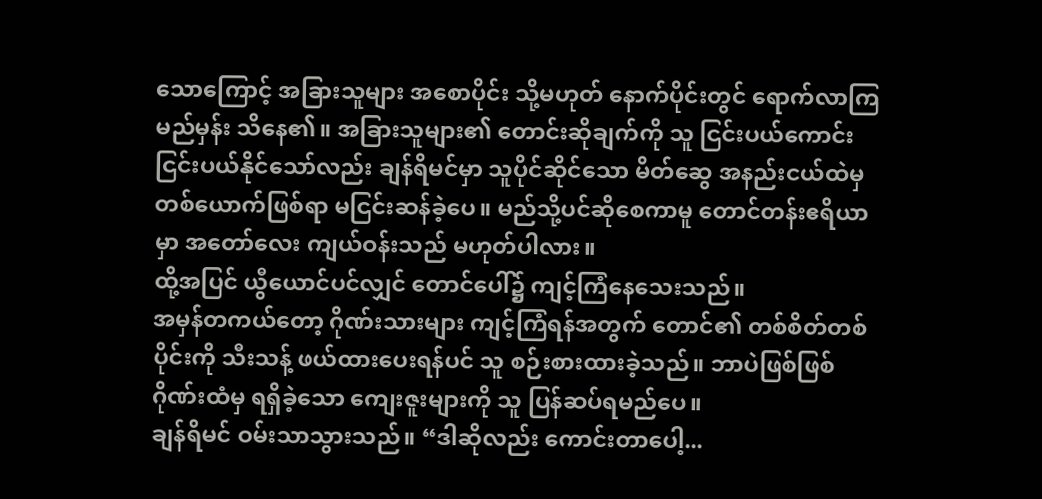သောကြောင့် အခြားသူများ အစောပိုင်း သို့မဟုတ် နောက်ပိုင်းတွင် ရောက်လာကြမည်မှန်း သိနေ၏။ အခြားသူများ၏ တောင်းဆိုချက်ကို သူ ငြင်းပယ်ကောင်း ငြင်းပယ်နိုင်သော်လည်း ချန်ရိမင်မှာ သူပိုင်ဆိုင်သော မိတ်ဆွေ အနည်းငယ်ထဲမှ တစ်ယောက်ဖြစ်ရာ မငြင်းဆန်ခဲ့ပေ။ မည်သို့ပင်ဆိုစေကာမူ တောင်တန်းဧရိယာမှာ အတော်လေး ကျယ်ဝန်းသည် မဟုတ်ပါလား။
ထို့အပြင် ယွီယောင်ပင်လျှင် တောင်ပေါ်၌ ကျင့်ကြံနေသေးသည်။
အမှန်တကယ်တော့ ဂိုဏ်းသားများ ကျင့်ကြံရန်အတွက် တောင်၏ တစ်စိတ်တစ်ပိုင်းကို သီးသန့် ဖယ်ထားပေးရန်ပင် သူ စဉ်းစားထားခဲ့သည်။ ဘာပဲဖြစ်ဖြစ် ဂိုဏ်းထံမှ ရရှိခဲ့သော ကျေးဇူးများကို သူ ပြန်ဆပ်ရမည်ပေ။
ချန်ရိမင် ဝမ်းသာသွားသည်။ “ဒါဆိုလည်း ကောင်းတာပေါ့...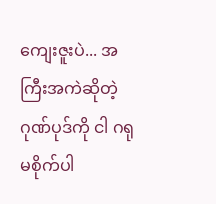ကျေးဇူးပဲ... အကြီးအကဲဆိုတဲ့ ဂုဏ်ပုဒ်ကို ငါ ဂရုမစိုက်ပါ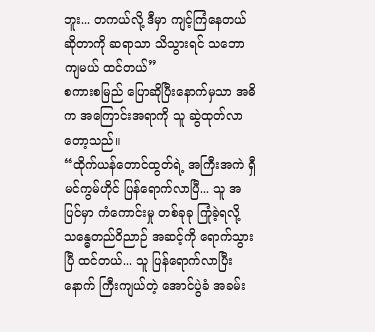ဘူး... တကယ်လို့ ဒီမှာ ကျင့်ကြံနေတယ်ဆိုတာကို ဆရာသာ သိသွားရင် သဘောကျမယ် ထင်တယ်”
စကားစမြည် ပြောဆိုပြီးနောက်မှသာ အဓိက အကြောင်းအရာကို သူ ဆွဲထုတ်လာတော့သည်။
“ထိုက်ယန်တောင်ထွတ်ရဲ့ အကြီးအကဲ ရှီမင်ကွမ်ဟိုင် ပြန်ရောက်လာပြီ... သူ အပြင်မှာ ကံကောင်းမှု တစ်ခုခု ကြုံခဲ့ရလို့ သန္ဓေတည်ဝိညာဉ် အဆင့်ကို ရောက်သွားပြီ ထင်တယ်... သူ ပြန်ရောက်လာပြီးနောက် ကြီးကျယ်တဲ့ အောင်ပွဲခံ အခမ်း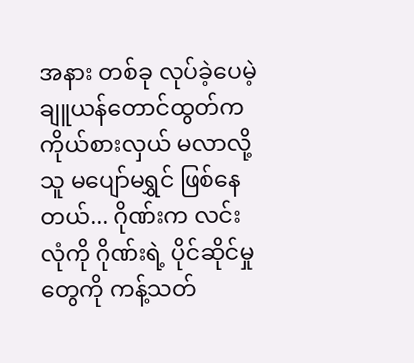အနား တစ်ခု လုပ်ခဲ့ပေမဲ့ ချူယန်တောင်ထွတ်က ကိုယ်စားလှယ် မလာလို့ သူ မပျော်မရွှင် ဖြစ်နေတယ်... ဂိုဏ်းက လင်းလုံကို ဂိုဏ်းရဲ့ ပိုင်ဆိုင်မှုတွေကို ကန့်သတ်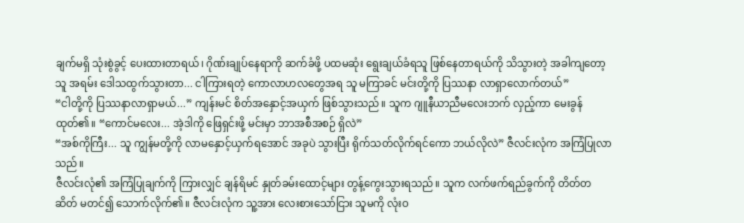ချက်မရှိ သုံးစွဲခွင့် ပေးထားတာရယ်၊ ဂိုဏ်းချုပ်နေရာကို ဆက်ခံဖို့ ပထမဆုံး ရွေးချယ်ခံရသူ ဖြစ်နေတာရယ်ကို သိသွားတဲ့ အခါကျတော့ သူ အရမ်း ဒေါသထွက်သွားတာ... ငါကြားရတဲ့ ကောလာဟလတွေအရ သူ မကြာခင် မင်းတို့ကို ပြဿနာ လာရှာလောက်တယ်”
“ငါတို့ကို ပြဿနာလာရှာမယ်...” ကျန်းမင် စိတ်အနှောင့်အယှက် ဖြစ်သွားသည်။ သူက ဂျူနီယာညီမလေးဘက် လှည့်ကာ မေးခွန်ထုတ်၏။ “ကောင်မလေး... အဲ့ဒါကို ဖြေရှင်းဖို့ မင်းမှာ ဘာအစီအစဉ် ရှိလဲ”
“အစ်ကိုကြီး... သူ ကျွန်မတို့ကို လာမနှောင့်ယှက်ရအောင် အခုပဲ သွားပြီး ရိုက်သတ်လိုက်ရင်ကော ဘယ်လိုလဲ” ဇီလင်းလုံက အကြံပြုလာသည်။
ဇီလင်းလုံ၏ အကြံပြုချက်ကို ကြားလျှင် ချန်ရိမင် နှုတ်ခမ်းထောင့်များ တွန့်ကွေးသွားရသည်။ သူက လက်ဖက်ရည်ခွက်ကို တိတ်တဆိတ် မတင်၍ သောက်လိုက်၏။ ဇီလင်းလုံက သူ့အား လေးစားသော်ငြား သူမကို လုံးဝ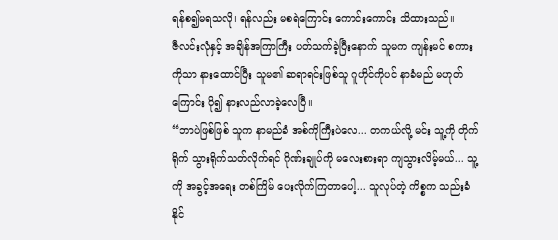ရန်စ၍မရသလို၊ ရန်လည်း မစရဲကြောင်း ကောင်းကောင်း သိထားသည်။
ဇီလင်းလုံနှင့် အချိန်အကြာကြီး ပတ်သက်ခဲ့ပြီးနောက် သူမက ကျန်းမင် စကားကိုသာ နားထောင်ပြီး သူမ၏ ဆရာရင်းဖြစ်သူ ဂူဟိုင်ကိုပင် နာခံမည် မဟုတ်ကြောင်း ပို၍ နားလည်လာခဲ့လေပြီ။
“ဘာပဲဖြစ်ဖြစ် သူက နာမည်ခံ အစ်ကိုကြီးပဲလေ... တကယ်လို့ မင်း သူ့ကို တိုက်ရိုက် သွားရိုက်သတ်လိုက်ရင် ဂိုဏ်းချုပ်ကို မလေးစားရာ ကျသွားလိမ့်မယ်... သူ့ကို အခွင့်အရေး တစ်ကြိမ် ပေးလိုက်ကြတာပေါ့... သူလုပ်တဲ့ ကိစ္စက သည်းခံနိုင်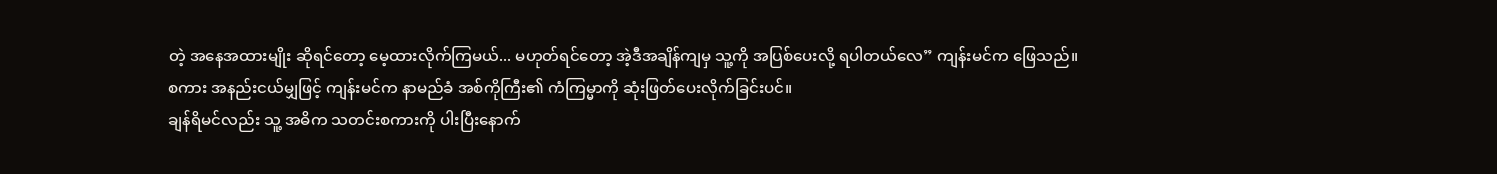တဲ့ အနေအထားမျိုး ဆိုရင်တော့ မေ့ထားလိုက်ကြမယ်... မဟုတ်ရင်တော့ အဲ့ဒီအချိန်ကျမှ သူ့ကို အပြစ်ပေးလို့ ရပါတယ်လေ” ကျန်းမင်က ဖြေသည်။
စကား အနည်းငယ်မျှဖြင့် ကျန်းမင်က နာမည်ခံ အစ်ကိုကြီး၏ ကံကြမ္မာကို ဆုံးဖြတ်ပေးလိုက်ခြင်းပင်။
ချန်ရိမင်လည်း သူ့ အဓိက သတင်းစကားကို ပါးပြီးနောက်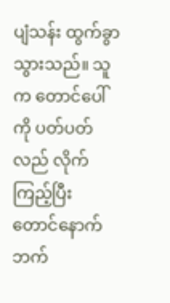ပျံသန်း ထွက်ခွာသွားသည်။ သူက တောင်ပေါ်ကို ပတ်ပတ်လည် လိုက်ကြည့်ပြီး တောင်နောက်ဘက်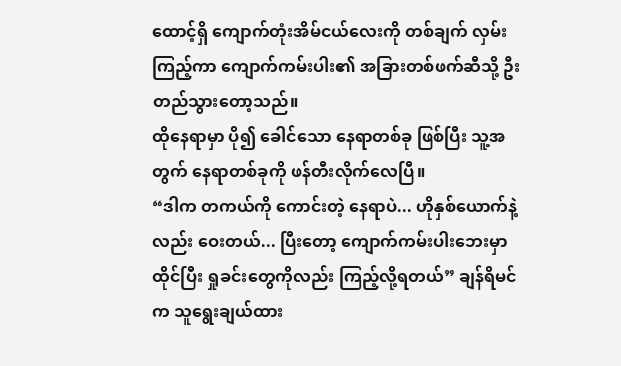ထောင့်ရှိ ကျောက်တုံးအိမ်ငယ်လေးကို တစ်ချက် လှမ်းကြည့်ကာ ကျောက်ကမ်းပါး၏ အခြားတစ်ဖက်ဆီသို့ ဦးတည်သွားတော့သည်။
ထိုနေရာမှာ ပို၍ ခေါင်သော နေရာတစ်ခု ဖြစ်ပြီး သူ့အတွက် နေရာတစ်ခုကို ဖန်တီးလိုက်လေပြီ။
“ဒါက တကယ်ကို ကောင်းတဲ့ နေရာပဲ... ဟိုနှစ်ယောက်နဲ့လည်း ဝေးတယ်... ပြီးတော့ ကျောက်ကမ်းပါးဘေးမှာ ထိုင်ပြီး ရှုခင်းတွေကိုလည်း ကြည့်လို့ရတယ်” ချန်ရိမင်က သူရွေးချယ်ထား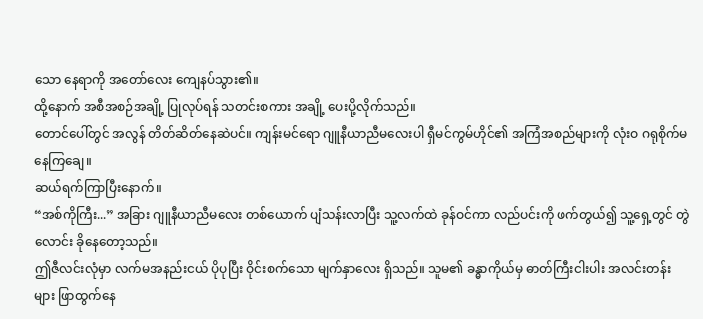သော နေရာကို အတော်လေး ကျေနပ်သွား၏။
ထို့နောက် အစီအစဉ်အချို့ ပြုလုပ်ရန် သတင်းစကား အချို့ ပေးပို့လိုက်သည်။
တောင်ပေါ်တွင် အလွန် တိတ်ဆိတ်နေဆဲပင်။ ကျန်းမင်ရော ဂျူနီယာညီမလေးပါ ရှီမင်ကွမ်ဟိုင်၏ အကြံအစည်များကို လုံးဝ ဂရုစိုက်မနေကြချေ။
ဆယ်ရက်ကြာပြီးနောက်။
“အစ်ကိုကြီး...” အခြား ဂျူနီယာညီမလေး တစ်ယောက် ပျံသန်းလာပြီး သူ့လက်ထဲ ခုန်ဝင်ကာ လည်ပင်းကို ဖက်တွယ်၍ သူ့ရှေ့တွင် တွဲလောင်း ခိုနေတော့သည်။
ဤဇီလင်းလုံမှာ လက်မအနည်းငယ် ပိုပုပြီး ဝိုင်းစက်သော မျက်နှာလေး ရှိသည်။ သူမ၏ ခန္ဓာကိုယ်မှ ဓာတ်ကြီးငါးပါး အလင်းတန်းများ ဖြာထွက်နေ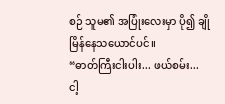စဉ် သူမ၏ အပြုံးလေးမှာ ပို၍ ချိုမြိန်နေသယောင်ပင်။
“ဓာတ်ကြီးငါးပါး... ဖယ်စမ်း... ငါ့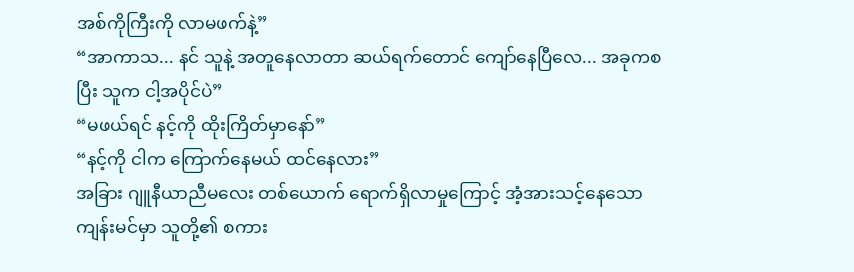အစ်ကိုကြီးကို လာမဖက်နဲ့”
“အာကာသ... နင် သူနဲ့ အတူနေလာတာ ဆယ်ရက်တောင် ကျော်နေပြီလေ... အခုကစပြီး သူက ငါ့အပိုင်ပဲ”
“မဖယ်ရင် နင့်ကို ထိုးကြိတ်မှာနော်”
“နင့်ကို ငါက ကြောက်နေမယ် ထင်နေလား”
အခြား ဂျူနီယာညီမလေး တစ်ယောက် ရောက်ရှိလာမှုကြောင့် အံ့အားသင့်နေသော ကျန်းမင်မှာ သူတို့၏ စကား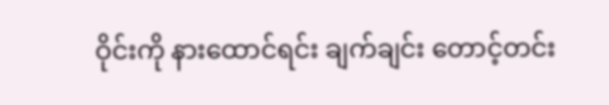ဝိုင်းကို နားထောင်ရင်း ချက်ချင်း တောင့်တင်း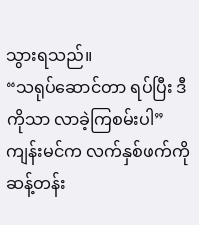သွားရသည်။
“သရုပ်ဆောင်တာ ရပ်ပြီး ဒီကိုသာ လာခဲ့ကြစမ်းပါ” ကျန်းမင်က လက်နှစ်ဖက်ကို ဆန့်တန်း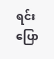ရင်း ပြော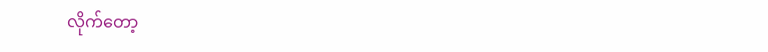လိုက်တော့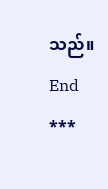သည်။
End
***